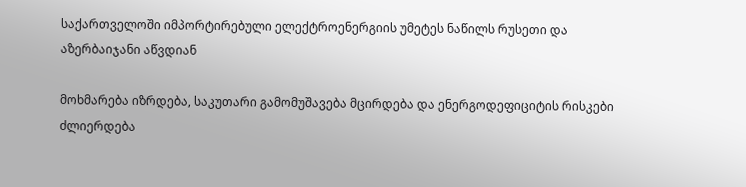საქართველოში იმპორტირებული ელექტროენერგიის უმეტეს ნაწილს რუსეთი და აზერბაიჯანი აწვდიან

მოხმარება იზრდება, საკუთარი გამომუშავება მცირდება და ენერგოდეფიციტის რისკები ძლიერდება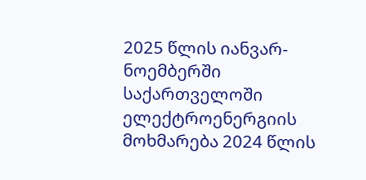2025 წლის იანვარ-ნოემბერში საქართველოში ელექტროენერგიის მოხმარება 2024 წლის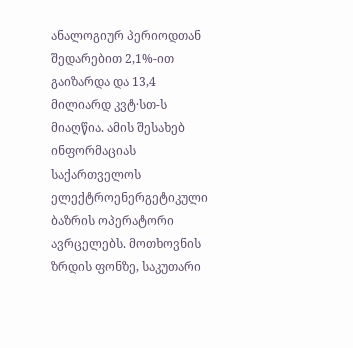ანალოგიურ პერიოდთან შედარებით 2,1%-ით გაიზარდა და 13,4 მილიარდ კვტ·სთ-ს მიაღწია. ამის შესახებ ინფორმაციას საქართველოს ელექტროენერგეტიკული ბაზრის ოპერატორი ავრცელებს. მოთხოვნის ზრდის ფონზე, საკუთარი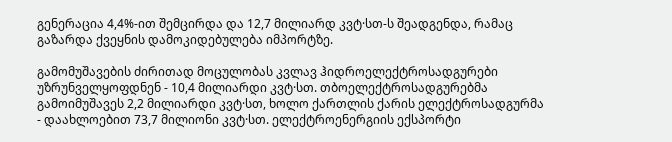გენერაცია 4,4%-ით შემცირდა და 12,7 მილიარდ კვტ·სთ-ს შეადგენდა, რამაც გაზარდა ქვეყნის დამოკიდებულება იმპორტზე.

გამომუშავების ძირითად მოცულობას კვლავ ჰიდროელექტროსადგურები უზრუნველყოფდნენ - 10,4 მილიარდი კვტ·სთ. თბოელექტროსადგურებმა გამოიმუშავეს 2,2 მილიარდი კვტ·სთ, ხოლო ქართლის ქარის ელექტროსადგურმა - დაახლოებით 73,7 მილიონი კვტ·სთ. ელექტროენერგიის ექსპორტი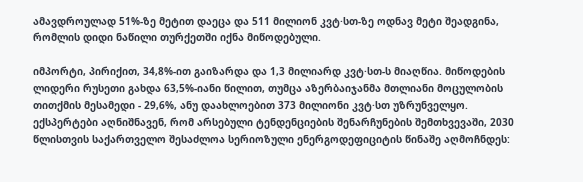ამავდროულად 51%-ზე მეტით დაეცა და 511 მილიონ კვტ·სთ-ზე ოდნავ მეტი შეადგინა, რომლის დიდი ნაწილი თურქეთში იქნა მიწოდებული.

იმპორტი, პირიქით, 34,8%-ით გაიზარდა და 1,3 მილიარდ კვტ·სთ-ს მიაღწია. მიწოდების ლიდერი რუსეთი გახდა 63,5%-იანი წილით, თუმცა აზერბაიჯანმა მთლიანი მოცულობის თითქმის მესამედი - 29,6%, ანუ დაახლოებით 373 მილიონი კვტ·სთ უზრუნველყო. ექსპერტები აღნიშნავენ, რომ არსებული ტენდენციების შენარჩუნების შემთხვევაში, 2030 წლისთვის საქართველო შესაძლოა სერიოზული ენერგოდეფიციტის წინაშე აღმოჩნდეს: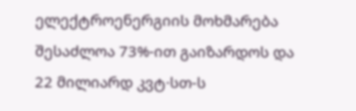ელექტროენერგიის მოხმარება შესაძლოა 73%-ით გაიზარდოს და 22 მილიარდ კვტ·სთ-ს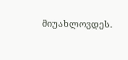მიუახლოვდეს.